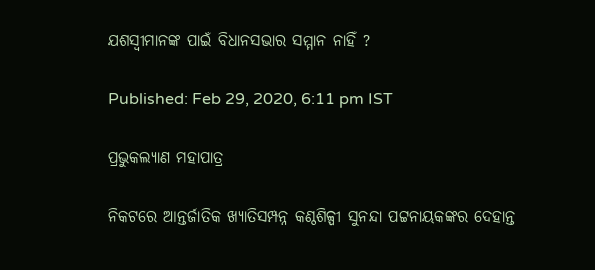ଯଶସ୍ବୀମାନଙ୍କ ପାଇଁ ବିଧାନସଭାର ସମ୍ମାନ ନାହିଁ ?

Published: Feb 29, 2020, 6:11 pm IST

ପ୍ରଭୁକଲ୍ୟାଣ ମହାପାତ୍ର

ନିକଟରେ ଆନ୍ତର୍ଜାତିକ ଖ୍ୟାତିସମ୍ପନ୍ନ କଣ୍ଠଶିଳ୍ପୀ ସୁନନ୍ଦା ପଟ୍ଟନାୟକଙ୍କର ଦେହାନ୍ତ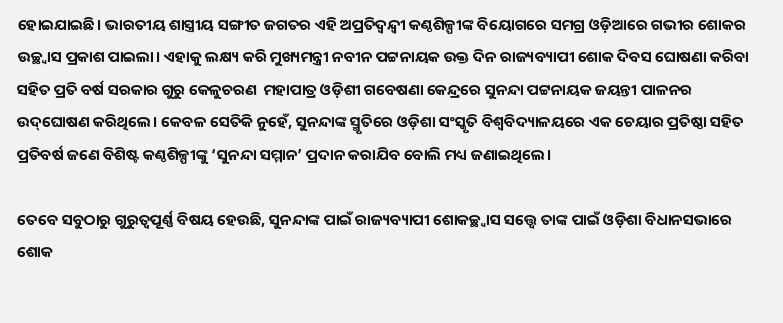ହୋଇଯାଇଛି। ଭାରତୀୟ ଶାସ୍ତ୍ରୀୟ ସଙ୍ଗୀତ ଜଗତର ଏହି ଅପ୍ରତିଦ୍ବନ୍ଦ୍ବୀ କଣ୍ଠଶିଳ୍ପୀଙ୍କ ବିୟୋଗରେ ସମଗ୍ର ଓଡ଼ିଆରେ ଗଭୀର ଶୋକର ଉଚ୍ଛ୍ବାସ ପ୍ରକାଶ ପାଇଲା। ଏହାକୁ ଲକ୍ଷ୍ୟ କରି ମୁଖ୍ୟମନ୍ତ୍ରୀ ନବୀନ ପଟ୍ଟନାୟକ ଉକ୍ତ ଦିନ ରାଜ୍ୟବ୍ୟାପୀ ଶୋକ ଦିବସ ଘୋଷଣା କରିବା ସହିତ ପ୍ରତି ବର୍ଷ ସରକାର ଗୁରୁ କେଳୁଚରଣ  ମହାପାତ୍ର ଓଡ଼ିଶୀ ଗବେଷଣା କେନ୍ଦ୍ରରେ ସୁନନ୍ଦା ପଟ୍ଟନାୟକ ଜୟନ୍ତୀ ପାଳନର ଉଦ୍‌ଘୋଷଣ କରିଥିଲେ। କେବଳ ସେତିକି ନୁହେଁ, ସୁନନ୍ଦାଙ୍କ ସ୍ମୃତିରେ ଓଡ଼ିଶା ସଂସ୍କୃତି ବିଶ୍ବବିଦ୍ୟାଳୟରେ ଏକ ଚେୟାର ପ୍ରତିଷ୍ଠା ସହିତ ପ୍ରତିବର୍ଷ ଜଣେ ବିଶିଷ୍ଟ କଣ୍ଠଶିଳ୍ପୀଙ୍କୁ ‘ସୁନନ୍ଦା ସମ୍ମାନ’ ପ୍ରଦାନ କରାଯିବ ବୋଲି ମଧ୍ୟ ଜଣାଇଥିଲେ।

ତେବେ ସବୁଠାରୁ ଗୁରୁତ୍ବପୂର୍ଣ୍ଣ ବିଷୟ ହେଉଛି, ସୁନନ୍ଦାଙ୍କ ପାଇଁ ରାଜ୍ୟବ୍ୟାପୀ ଶୋକଚ୍ଛ୍ବାସ ସତ୍ତ୍ବେ ତାଙ୍କ ପାଇଁ ଓଡ଼ିଶା ବିଧାନସଭାରେ ଶୋକ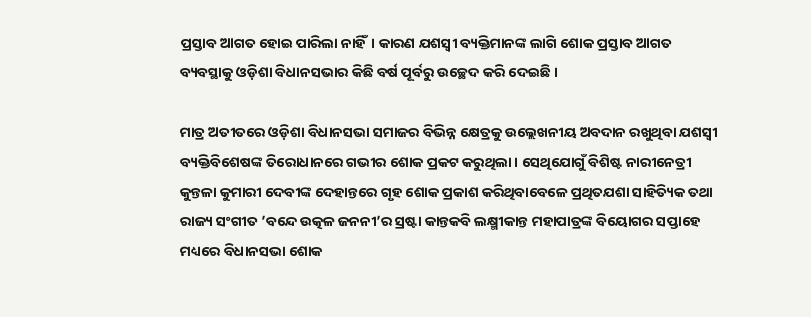ପ୍ରସ୍ତାବ ଆଗତ ହୋଇ ପାରିଲା ନାହିଁ। କାରଣ ଯଶସ୍ବୀ ବ୍ୟକ୍ତିମାନଙ୍କ ଲାଗି ଶୋକ ପ୍ରସ୍ତାବ ଆଗତ ବ୍ୟବସ୍ଥାକୁ ଓଡ଼ିଶା ବିଧାନସଭାର କିଛି ବର୍ଷ ପୂର୍ବରୁ ଉଚ୍ଛେଦ କରି ଦେଇଛି ।

ମାତ୍ର ଅତୀତରେ ଓଡ଼ିଶା ବିଧାନସଭା ସମାଜର ବିଭିନ୍ନ କ୍ଷେତ୍ରକୁ ଉଲ୍ଲେଖନୀୟ ଅବଦାନ ରଖୁଥିବା ଯଶସ୍ବୀ ବ୍ୟକ୍ତିବିଶେଷଙ୍କ ତିରୋଧାନରେ ଗଭୀର ଶୋକ ପ୍ରକଟ କରୁଥିଲା। ସେଥିଯୋଗୁଁ ବିଶିଷ୍ଟ ନାରୀନେତ୍ରୀ କୁନ୍ତଳା କୁମାରୀ ଦେବୀଙ୍କ ଦେହାନ୍ତରେ ଗୃହ ଶୋକ ପ୍ରକାଶ କରିଥିବାବେଳେ ପ୍ରଥିତଯଶା ସାହିତ୍ୟିକ ତଥା ରାଜ୍ୟ ସଂଗୀତ ’ବନ୍ଦେ ଉତ୍କଳ ଜନନୀ’ର ସ୍ରଷ୍ଟା କାନ୍ତକବି ଲକ୍ଷ୍ମୀକାନ୍ତ ମହାପାତ୍ରଙ୍କ ବିୟୋଗର ସପ୍ତାହେ ମଧ୍ୟରେ ବିଧାନସଭା ଶୋକ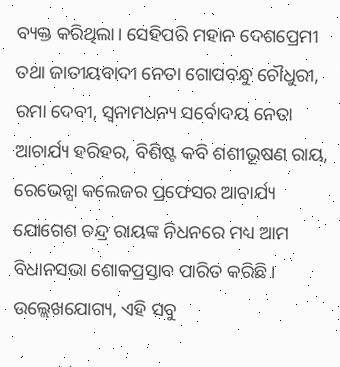ବ୍ୟକ୍ତ କରିଥିଲା। ସେହିପରି ମହାନ ଦେଶପ୍ରେମୀ ତଥା ଜାତୀୟବାଦୀ ନେତା ଗୋପବନ୍ଧୁ ଚୌଧୁରୀ, ରମା ଦେବୀ, ସ୍ବନାମଧନ୍ୟ ସର୍ବୋଦୟ ନେତା ଆଚାର୍ଯ୍ୟ ହରିହର, ବିଶିଷ୍ଟ କବି ଶଶୀଭୂଷଣ ରାୟ, ରେଭେନ୍ସା କଲେଜର ପ୍ରଫେସର ଆଚାର୍ଯ୍ୟ ଯୋଗେଶ ଚନ୍ଦ୍ର ରାୟଙ୍କ ନିଧନରେ ମଧ୍ୟ ଆମ ବିଧାନସଭା ଶୋକପ୍ରସ୍ତାବ ପାରିତ କରିଛି। ଉଲ୍ଲେଖଯୋଗ୍ୟ, ଏହି ସବୁ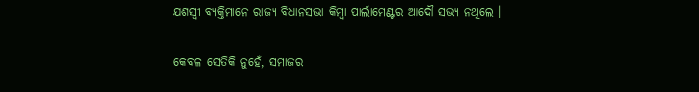ଯଶସ୍ବୀ ବ୍ୟକ୍ତିମାନେ ରାଜ୍ୟ ବିଧାନସଭା କିମ୍ବା ପାର୍ଲାମେଣ୍ଟର ଆଦୌ ସଭ୍ୟ ନଥିଲେ ।

କେବଳ ସେତିକି ନୁହେଁ, ସମାଜର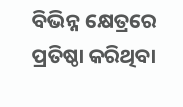ବିଭିନ୍ନ କ୍ଷେତ୍ରରେ ପ୍ରତିଷ୍ଠା କରିଥିବା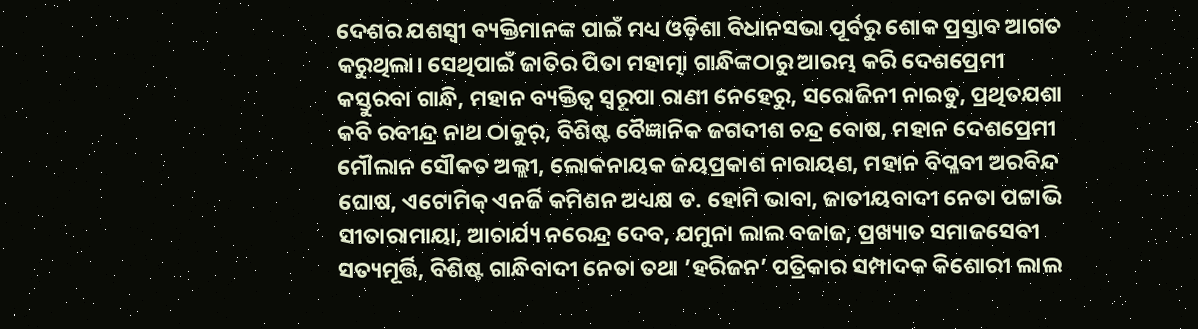ଦେଶର ଯଶସ୍ବୀ ବ୍ୟକ୍ତିମାନଙ୍କ ପାଇଁ ମଧ୍ୟ ଓଡ଼ିଶା ବିଧାନସଭା ପୂର୍ବରୁ ଶୋକ ପ୍ରସ୍ତାବ ଆଗତ କରୁଥିଲା। ସେଥିପାଇଁ ଜାତିର ପିତା ମହାତ୍ମା ଗାନ୍ଧିଙ୍କଠାରୁ ଆରମ୍ଭ କରି ଦେଶପ୍ରେମୀ କସ୍ତୁରବା ଗାନ୍ଧି, ମହାନ ବ୍ୟକ୍ତିତ୍ବ ସ୍ବରୂପା ରାଣୀ ନେହେରୁ, ସରୋଜିନୀ ନାଇଡୁ, ପ୍ରଥିତଯଶା କବି ରବୀନ୍ଦ୍ର ନାଥ ଠାକୁର୍‌, ବିଶିଷ୍ଟ ବୈଜ୍ଞାନିକ ଜଗଦୀଶ ଚନ୍ଦ୍ର ବୋଷ, ମହାନ ଦେଶପ୍ରେମୀ ମୌଲାନ ସୌକତ ଅଲ୍ଲୀ, ଲୋକନାୟକ ଜୟପ୍ରକାଶ ନାରାୟଣ, ମହାନ ବିପ୍ଳବୀ ଅରବିନ୍ଦ ଘୋଷ, ଏଟୋମିକ୍‌ ଏନର୍ଜି କମିଶନ ଅଧ୍ୟକ୍ଷ ଡ. ହୋମି ଭାବା, ଜାତୀୟବାଦୀ ନେତା ପଟ୍ଟାଭି ସୀତାରାମାୟା, ଆଚାର୍ଯ୍ୟ ନରେନ୍ଦ୍ର ଦେବ, ଯମୁନା ଲାଲ ବଜାଜ, ପ୍ରଖ୍ୟାତ ସମାଜସେବୀ ସତ୍ୟମୂର୍ତ୍ତି, ବିଶିଷ୍ଟ ଗାନ୍ଧିବାଦୀ ନେତା ତଥା ’ହରିଜନ’ ପତ୍ରିକାର ସମ୍ପାଦକ କିଶୋରୀ ଲାଲ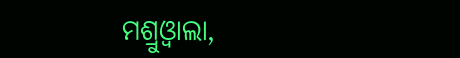ମଶ୍ରୁଓ୍ବାଲା,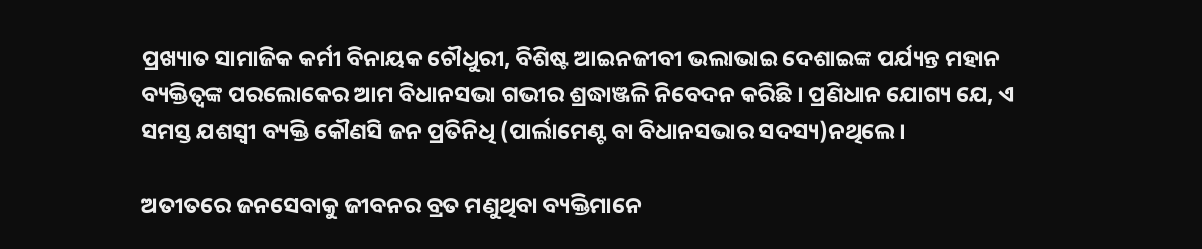ପ୍ରଖ୍ୟାତ ସାମାଜିକ କର୍ମୀ ବିନାୟକ ଚୌଧୁରୀ, ବିଶିଷ୍ଟ ଆଇନଜୀବୀ ଭଲାଭାଇ ଦେଶାଇଙ୍କ ପର୍ଯ୍ୟନ୍ତ ମହାନ ବ୍ୟକ୍ତିତ୍ବଙ୍କ ପରଲୋକେର ଆମ ବିଧାନସଭା ଗଭୀର ଶ୍ରଦ୍ଧାଞ୍ଜଳି ନିବେଦନ କରିଛି । ପ୍ରଣିଧାନ ଯୋଗ୍ୟ ଯେ, ଏ ସମସ୍ତ ଯଶସ୍ବୀ ବ୍ୟକ୍ତି କୌଣସି ଜନ ପ୍ରତିନିଧି (ପାର୍ଲାମେଣ୍ଟ ବା ବିଧାନସଭାର ସଦସ୍ୟ)ନଥିଲେ।

ଅତୀତରେ ଜନସେବାକୁ ଜୀବନର ବ୍ରତ ମଣୁଥିବା ବ୍ୟକ୍ତିମାନେ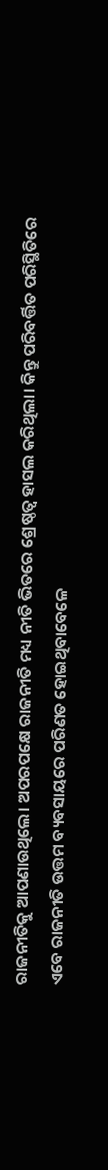ରାଜନୀତିକୁ ଆପଣାଉଥିଲେ। ଅପରପକ୍ଷେ ରାଜନୀତି ମଧ୍ୟ ନୀତି ଭିତରେ ଶ୍ରେଷ୍ଠତ୍ବ ହାସଲ କରିଥିଲା। କିନ୍ତୁ ପରିବର୍ତ୍ତିତ ପରିସ୍ଥିତିରେ ଏବେ ରାଜନୀତି ଉତ୍ତମ ବ୍ୟବସାୟରେ ପରିଣତ ହୋଇଥିବାବେଳେ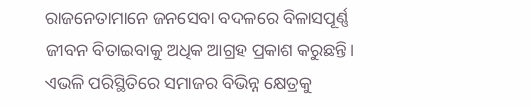ରାଜନେତାମାନେ ଜନସେବା ବଦଳରେ ବିଳାସପୂର୍ଣ୍ଣ ଜୀବନ ବିତାଇବାକୁ ଅଧିକ ଆଗ୍ରହ ପ୍ରକାଶ କରୁଛନ୍ତି। ଏଭଳି ପରିସ୍ଥିତିରେ ସମାଜର ବିଭିନ୍ନ କ୍ଷେତ୍ରକୁ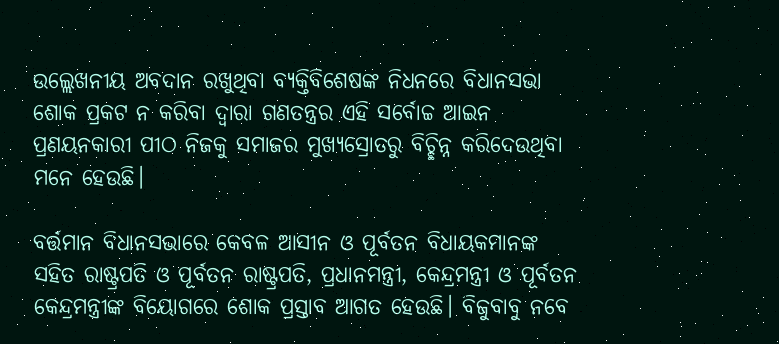ଉଲ୍ଲେଖନୀୟ ଅବଦାନ ରଖୁଥିବା ବ୍ୟକ୍ତିବିଶେଷଙ୍କ ନିଧନରେ ବିଧାନସଭା ଶୋକ ପ୍ରକଟ ନ କରିବା ଦ୍ବାରା ଗଣତନ୍ତ୍ରର ଏହି ସର୍ବୋଚ୍ଚ ଆଇନ ପ୍ରଣୟନକାରୀ ପୀଠ ନିଜକୁ ସମାଜର ମୁଖ୍ୟସ୍ରୋତରୁ ବିଚ୍ଛିନ୍ନ କରିଦେଉଥିବା ମନେ ହେଉଛି।

ବର୍ତ୍ତମାନ ବିଧାନସଭାରେ କେବଳ ଆସୀନ ଓ ପୂର୍ବତନ ବିଧାୟକମାନଙ୍କ ସହିତ ରାଷ୍ଟ୍ରପତି ଓ ପୂର୍ବତନ ରାଷ୍ଟ୍ରପତି, ପ୍ରଧାନମନ୍ତ୍ରୀ, କେନ୍ଦ୍ରମନ୍ତ୍ରୀ ଓ ପୂର୍ବତନ କେନ୍ଦ୍ରମନ୍ତ୍ରୀଙ୍କ ବିୟୋଗରେ ଶୋକ ପ୍ରସ୍ତାବ ଆଗତ ହେଉଛି। ବିଜୁବାବୁ ନବେ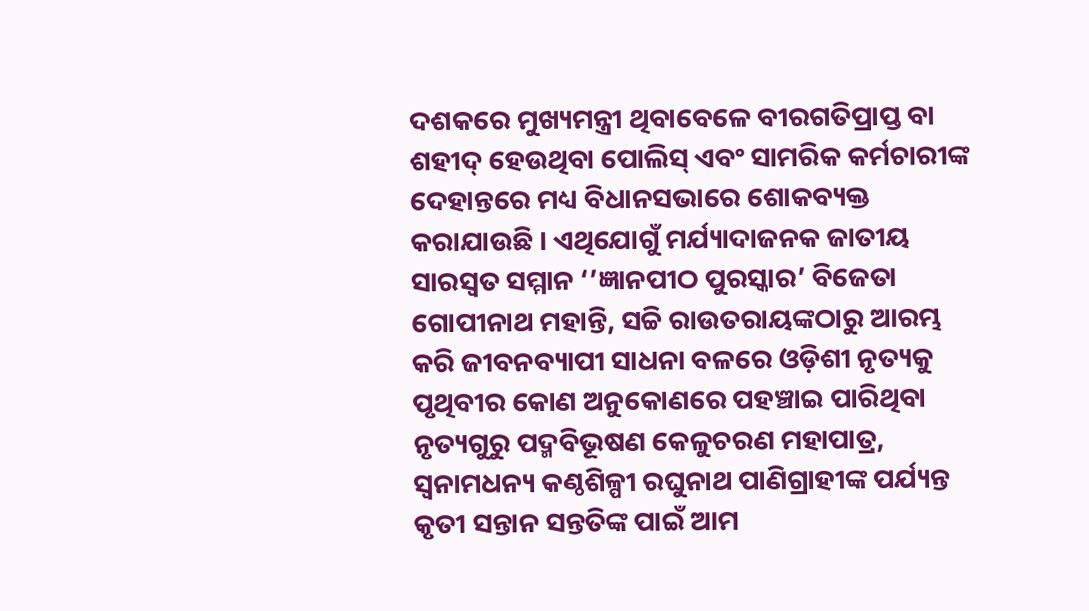ଦଶକରେ ମୁଖ୍ୟମନ୍ତ୍ରୀ ଥିବାବେଳେ ବୀରଗତିପ୍ରାପ୍ତ ବା ଶହୀଦ୍‌ ହେଉଥିବା ପୋଲିସ୍‌ ଏବଂ ସାମରିକ କର୍ମଚାରୀଙ୍କ ଦେହାନ୍ତରେ ମଧ୍ୟ ବିଧାନସଭାରେ ଶୋକବ୍ୟକ୍ତ କରାଯାଉଛି । ଏଥିଯୋଗୁଁ ମର୍ଯ୍ୟାଦାଜନକ ଜାତୀୟ ସାରସ୍ବତ ସମ୍ମାନ ‘’ଜ୍ଞାନପୀଠ ପୁରସ୍କାର’ ବିଜେତା ଗୋପୀନାଥ ମହାନ୍ତି, ସଚ୍ଚି ରାଉତରାୟଙ୍କଠାରୁ ଆରମ୍ଭ କରି ଜୀବନବ୍ୟାପୀ ସାଧନା ବଳରେ ଓଡ଼ିଶୀ ନୃତ୍ୟକୁ ପୃଥିବୀର କୋଣ ଅନୁକୋଣରେ ପହଞ୍ଚାଇ ପାରିଥିବା ନୃତ୍ୟଗୁରୁ ପଦ୍ମବିଭୂଷଣ କେଳୁଚରଣ ମହାପାତ୍ର, ସ୍ବନାମଧନ୍ୟ କଣ୍ଠଶିଳ୍ପୀ ରଘୁନାଥ ପାଣିଗ୍ରାହୀଙ୍କ ପର୍ଯ୍ୟନ୍ତ କୃତୀ ସନ୍ତାନ ସନ୍ତତିଙ୍କ ପାଇଁ ଆମ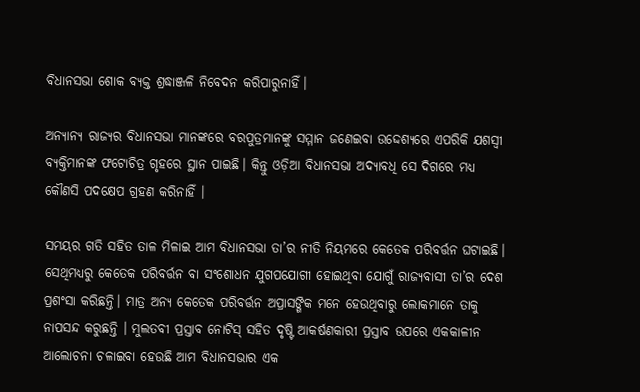ବିଧାନସଭା ଶୋକ ବ୍ୟକ୍ତ ଶ୍ରଦ୍ଧାଞ୍ଜଳି ନିବେଦନ କରିପାରୁନାହିଁ।

ଅନ୍ୟାନ୍ୟ ରାଜ୍ୟର ବିଧାନସଭା ମାନଙ୍କରେ ବରପୁତ୍ରମାନଙ୍କୁ ସମ୍ମାନ ଜଣେଇବା ଉଦ୍ଦେଶ୍ୟରେ ଏପରିକି ଯଶସ୍ବୀ ବ୍ୟକ୍ତିମାନଙ୍କ ଫଟୋଚିତ୍ର ଗୃହରେ ସ୍ଥାନ ପାଇଛି। କିନ୍ତୁ ଓଡ଼ିଆ ବିଧାନସଭା ଅଦ୍ୟାବଧି ସେ ଦିଗରେ ମଧ୍ୟ କୌଣସି ପଦକ୍ଷେପ ଗ୍ରହଣ କରିନାହିଁ ।

ସମୟର ଗତି ସହିତ ତାଳ ମିଳାଇ ଆମ ବିଧାନସଭା ତା’ର ନୀତି ନିୟମରେ କେତେକ ପରିବର୍ତ୍ତନ ଘଟାଇଛି। ସେଥିମଧ୍ୟରୁ କେତେକ ପରିବର୍ତ୍ତନ ବା ସଂଶୋଧନ ଯୁଗପଯୋଗୀ ହୋଇଥିବା ଯୋଗୁଁ ରାଜ୍ୟବାସୀ ତା’ର ଦେଶ ପ୍ରଶଂସା କରିଛନ୍ତି। ମାତ୍ର ଅନ୍ୟ କେତେକ ପରିବର୍ତ୍ତନ ଅପ୍ରାସଙ୍ଗିକ ମନେ ହେଉଥିବାରୁ ଲୋକମାନେ ତାକୁ ନାପସନ୍ଦ କରୁଛନ୍ତି । ମୁଲତବୀ ପ୍ରସ୍ତାବ ନୋଟିସ୍‌ ସହିତ ଦୃଷ୍ଟି ଆକର୍ଷଣକାରୀ ପ୍ରସ୍ତାବ ଉପରେ ଏକକାଳୀନ ଆଲୋଚନା ଚଳାଇବା ହେଉଛି ଆମ ବିଧାନସଭାର ଏକ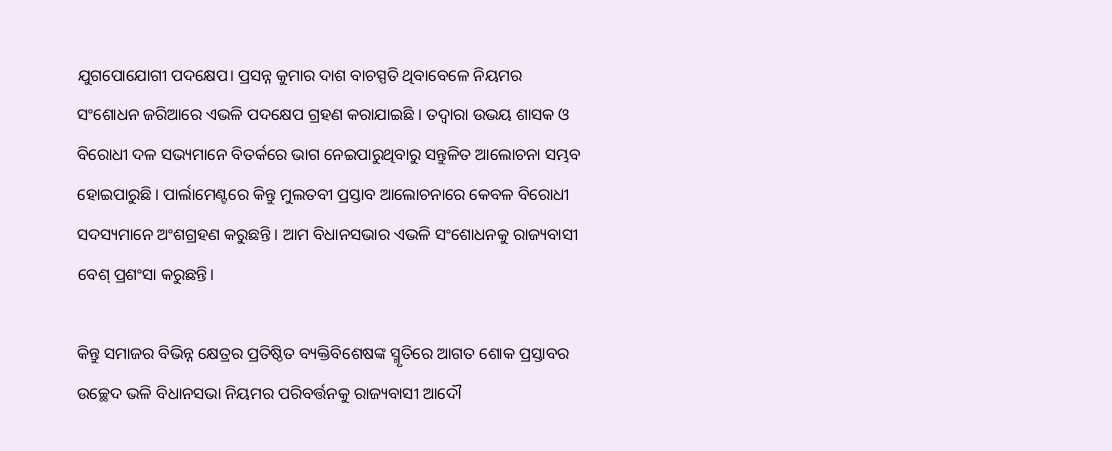ଯୁଗପୋଯୋଗୀ ପଦକ୍ଷେପ। ପ୍ରସନ୍ନ କୁମାର ଦାଶ ବାଚସ୍ପତି ଥିବାବେଳେ ନିୟମର ସଂଶୋଧନ ଜରିଆରେ ଏଭଳି ପଦକ୍ଷେପ ଗ୍ରହଣ କରାଯାଇଛି । ତଦ୍ବାରା ଉଭୟ ଶାସକ ଓ ବିରୋଧୀ ଦଳ ସଭ୍ୟମାନେ ବିତର୍କରେ ଭାଗ ନେଇପାରୁଥିବାରୁ ସନ୍ତୁଳିତ ଆଲୋଚନା ସମ୍ଭବ ହୋଇପାରୁଛି । ପାର୍ଲାମେଣ୍ଟରେ କିନ୍ତୁ ମୁଲତବୀ ପ୍ରସ୍ତାବ ଆଲୋଚନାରେ କେବଳ ବିରୋଧୀ ସଦସ୍ୟମାନେ ଅଂଶଗ୍ରହଣ କରୁଛନ୍ତି । ଆମ ବିଧାନସଭାର ଏଭଳି ସଂଶୋଧନକୁ ରାଜ୍ୟବାସୀ ବେଶ୍‌ ପ୍ରଶଂସା କରୁଛନ୍ତି।

କିନ୍ତୁ ସମାଜର ବିଭିନ୍ନ କ୍ଷେତ୍ରର ପ୍ରତିଷ୍ଠିତ ବ୍ୟକ୍ତିବିଶେଷଙ୍କ ସ୍ମୃତିରେ ଆଗତ ଶୋକ ପ୍ରସ୍ତାବର ଉଚ୍ଛେଦ ଭଳି ବିଧାନସଭା ନିୟମର ପରିବର୍ତ୍ତନକୁ ରାଜ୍ୟବାସୀ ଆଦୌ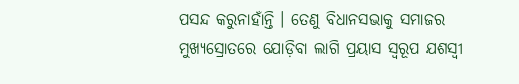ପସନ୍ଦ କରୁନାହାଁନ୍ତି । ତେଣୁ ବିଧାନସଭାକୁ ସମାଜର ମୁଖ୍ୟସ୍ରୋତରେ ଯୋଡ଼ିବା ଲାଗି ପ୍ରୟାସ ସ୍ବରୂପ ଯଶସ୍ବୀ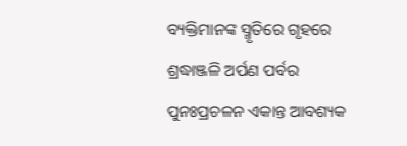ବ୍ୟକ୍ତିମାନଙ୍କ ସ୍ମୃତିରେ ଗୃହରେ ଶ୍ରଦ୍ଧାଞ୍ଜଳି ଅର୍ପଣ ପର୍ବର ପୁନଃପ୍ରଚଳନ ଏକାନ୍ତ ଆବଶ୍ୟକ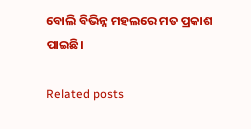ବୋଲି ବିଭିନ୍ନ ମହଲରେ ମତ ପ୍ରକାଶ ପାଇଛି।

Related posts